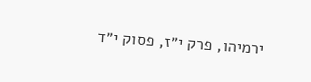ירמיהו, פרק י״ז, פסוק י״ד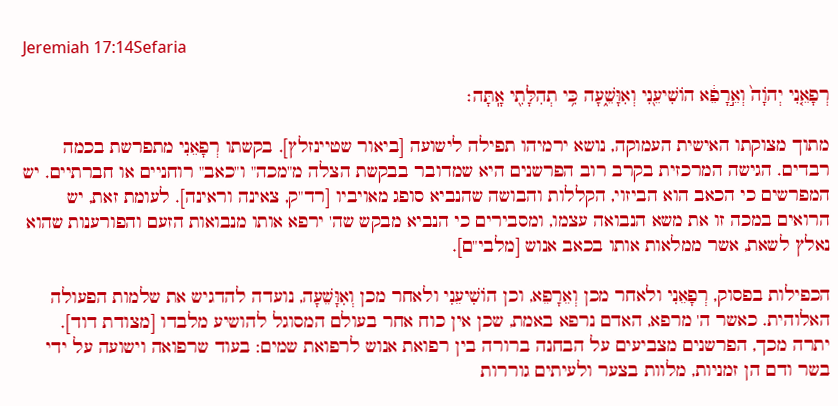Jeremiah 17:14Sefaria

רְפָאֵ֤נִי יְהֹוָה֙ וְאֵ֣רָפֵ֔א הוֹשִׁיעֵ֖נִי וְאִוָּשֵׁ֑עָה כִּ֥י תְהִלָּתִ֖י אָֽתָּה׃

מתוך מצוקתו האישית העמוקה, נושא ירמיהו תפילה לישועה [ביאור שטיינזלץ]. בקשתו רְפָאֵנִי מתפרשת בכמה רבדים. הגישה המרכזית בקרב רוב הפרשנים היא שמדובר בבקשת הצלה מ"מכה" ו"כאב" רוחניים או חברתיים. יש המפרשים כי הכאב הוא הביזוי, הקללות והבושה שהנביא סופג מאויביו [רד"ק, צאינה וראינה]. לעומת זאת, יש הרואים במכה זו את משא הנבואה עצמו, ומסבירים כי הנביא מבקש שה' ירפא אותו מנבואות הזעם והפורענות שהוא נאלץ לשאת, אשר ממלאות אותו בכאב אנוש [מלבי"ם].

הכפילות בפסוק, רְפָאֵנִי ולאחר מכן וְאֵרָפֵא, וכן הוֹשִׁיעֵנִי ולאחר מכן וְאִוָּשֵׁעָה, נועדה להדגיש את שלמות הפעולה האלוהית. כאשר ה' מרפא, האדם נרפא באמת, שכן אין כוח אחר בעולם המסוגל להושיע מלבדו [מצודת דוד]. יתרה מכך, הפרשנים מצביעים על הבחנה ברורה בין רפואת אנוש לרפואת שמים: בעוד שרפואה וישועה על ידי בשר ודם הן זמניות, מלוות בצער ולעיתים גוררות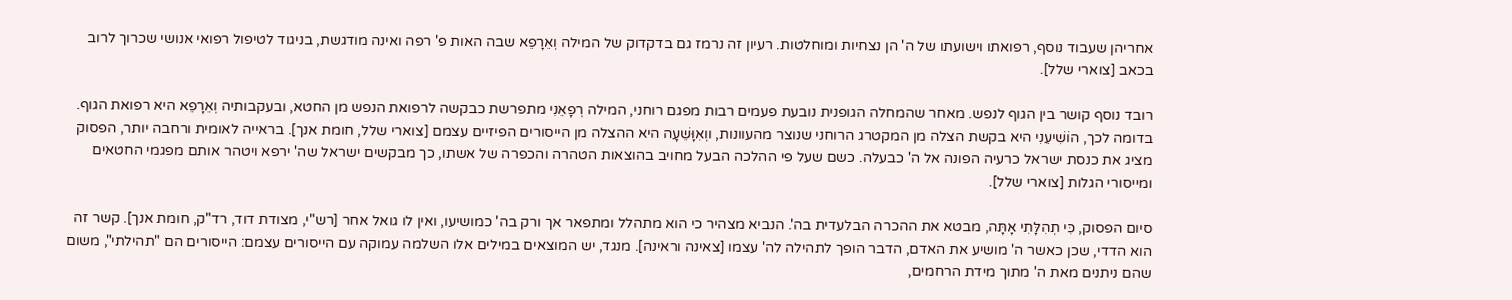אחריהן שעבוד נוסף, רפואתו וישועתו של ה' הן נצחיות ומוחלטות. רעיון זה נרמז גם בדקדוק של המילה וְאֵרָפֵא שבה האות פ' רפה ואינה מודגשת, בניגוד לטיפול רפואי אנושי שכרוך לרוב בכאב [צוארי שלל].

רובד נוסף קושר בין הגוף לנפש. מאחר שהמחלה הגופנית נובעת פעמים רבות מפגם רוחני, המילה רְפָאֵנִי מתפרשת כבקשה לרפואת הנפש מן החטא, ובעקבותיה וְאֵרָפֵא היא רפואת הגוף. בדומה לכך, הוֹשִׁיעֵנִי היא בקשת הצלה מן המקטרג הרוחני שנוצר מהעוונות, ווְאִוָּשֵׁעָה היא ההצלה מן הייסורים הפיזיים עצמם [צוארי שלל, חומת אנך]. בראייה לאומית ורחבה יותר, הפסוק מציג את כנסת ישראל כרעיה הפונה אל ה' כבעלה. כשם שעל פי ההלכה הבעל מחויב בהוצאות הטהרה והכפרה של אשתו, כך מבקשים ישראל שה' ירפא ויטהר אותם מפגמי החטאים ומייסורי הגלות [צוארי שלל].

סיום הפסוק, כִּי תְהִלָּתִי אָתָּה, מבטא את ההכרה הבלעדית בה'. הנביא מצהיר כי הוא מתהלל ומתפאר אך ורק בה' כמושיעו, ואין לו גואל אחר [רש"י, מצודת דוד, רד"ק, חומת אנך]. קשר זה הוא הדדי, שכן כאשר ה' מושיע את האדם, הדבר הופך לתהילה לה' עצמו [צאינה וראינה]. מנגד, יש המוצאים במילים אלו השלמה עמוקה עם הייסורים עצמם: הייסורים הם "תהילתי", משום שהם ניתנים מאת ה' מתוך מידת הרחמים,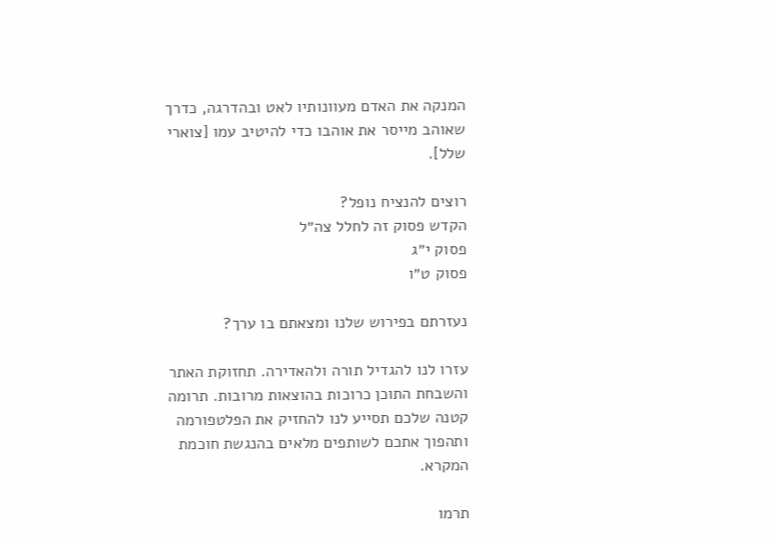המנקה את האדם מעוונותיו לאט ובהדרגה, כדרך שאוהב מייסר את אוהבו כדי להיטיב עמו [צוארי שלל].

רוצים להנציח נופל?
הקדש פסוק זה לחלל צה״ל
פסוק י״ג
פסוק ט״ו

נעזרתם בפירוש שלנו ומצאתם בו ערך?

עזרו לנו להגדיל תורה ולהאדירה. תחזוקת האתר והשבחת התוכן כרוכות בהוצאות מרובות. תרומה קטנה שלכם תסייע לנו להחזיק את הפלטפורמה ותהפוך אתכם לשותפים מלאים בהנגשת חוכמת המקרא.

תרמו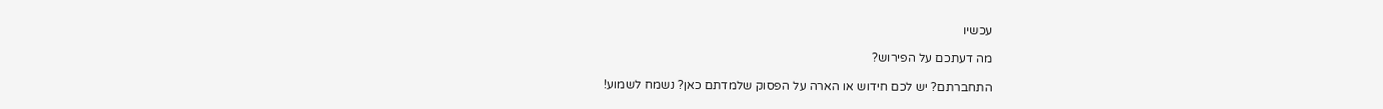עכשיו

מה דעתכם על הפירוש?

התחברתם? יש לכם חידוש או הארה על הפסוק שלמדתם כאן? נשמח לשמוע!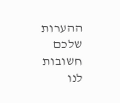ההערות שלכם חשובות לנו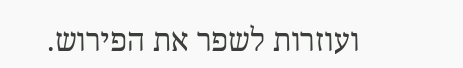ועוזרות לשפר את הפירוש.